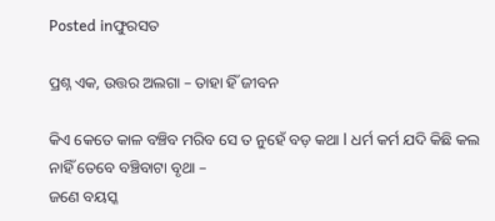Posted inଫୁରସତ

ପ୍ରଶ୍ନ ଏକ, ଉତ୍ତର ଅଲଗା – ତାହା ହିଁ ଜୀବନ

କିଏ କେତେ କାଳ ବଞ୍ଚିବ ମରିବ ସେ ତ ନୁହେଁ ବଡ଼ କଥା l ଧର୍ମ କର୍ମ ଯଦି କିଛି କଲ ନାହିଁ ତେବେ ବଞ୍ଚିବାଟା ବୃଥା –
ଜଣେ ବୟସ୍କ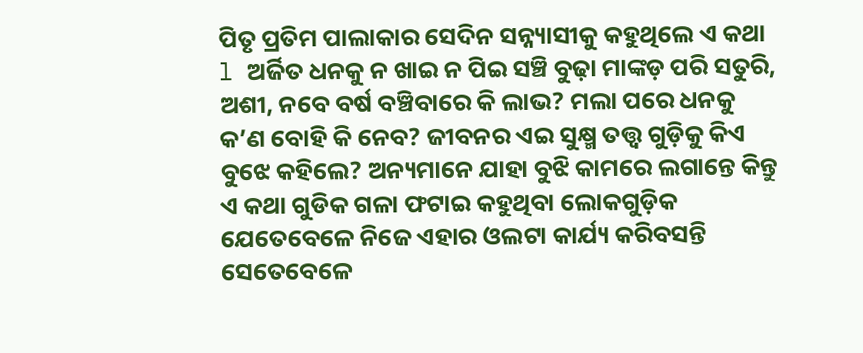ପିତୃ ପ୍ରତିମ ପାଲାକାର ସେଦିନ ସନ୍ନ୍ୟାସୀକୁ କହୁଥିଲେ ଏ କଥା l ଅର୍ଜିତ ଧନକୁ ନ ଖାଇ ନ ପିଇ ସଞ୍ଚି ବୁଢ଼ା ମାଙ୍କଡ଼ ପରି ସତୁରି, ଅଶୀ, ନବେ ବର୍ଷ ବଞ୍ଚିବାରେ କି ଲାଭ? ମଲା ପରେ ଧନକୁ କ’ଣ ବୋହି କି ନେବ? ଜୀବନର ଏଇ ସୁକ୍ଷ୍ମ ତତ୍ତ୍ୱ ଗୁଡ଼ିକୁ କିଏ ବୁଝେ କହିଲେ? ଅନ୍ୟମାନେ ଯାହା ବୁଝି କାମରେ ଲଗାନ୍ତେ କିନ୍ତୁ ଏ କଥା ଗୁଡିକ ଗଳା ଫଟାଇ କହୁଥିବା ଲୋକଗୁଡ଼ିକ ଯେତେବେଳେ ନିଜେ ଏହାର ଓଲଟା କାର୍ଯ୍ୟ କରିବସନ୍ତି ସେତେବେଳେ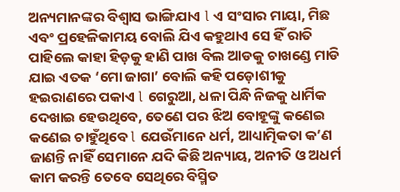ଅନ୍ୟମାନଙ୍କର ବିଶ୍ୱାସ ଭାଙ୍ଗିଯାଏ l ଏ ସଂସାର ମାୟା, ମିଛ ଏବଂ ପ୍ରହେଳିକାମୟ ବୋଲି ଯିଏ କହୁଥାଏ ସେ ହିଁ ରାତି ପାହିଲେ କାହା ହିଡ଼କୁ ହାଣି ପାଖ ବିଲ ଆଡକୁ ଚାଖଣ୍ଡେ ମାଡି ଯାଇ ଏତକ ‘ମୋ ଜାଗା’ ବୋଲି କହି ପଡ଼ୋଶୀକୁ ହଇରାଣରେ ପକାଏ l ଗେରୁଆ, ଧଳା ପିନ୍ଧି ନିଜକୁ ଧାର୍ମିକ ଦେଖାଇ ହେଉଥିବେ, ତେଣେ ପର ଝିଅ ବୋହୂଙ୍କୁ କଣେଇ କଣେଇ ଚାହୁଁଥିବେ l ଯେଉଁମାନେ ଧର୍ମ, ଆଧ୍ୟାତ୍ମିକତା କ’ଣ ଜାଣନ୍ତି ନାହିଁ ସେମାନେ ଯଦି କିଛି ଅନ୍ୟାୟ, ଅନୀତି ଓ ଅଧର୍ମ କାମ କରନ୍ତି ତେବେ ସେଥିରେ ବିସ୍ମିତ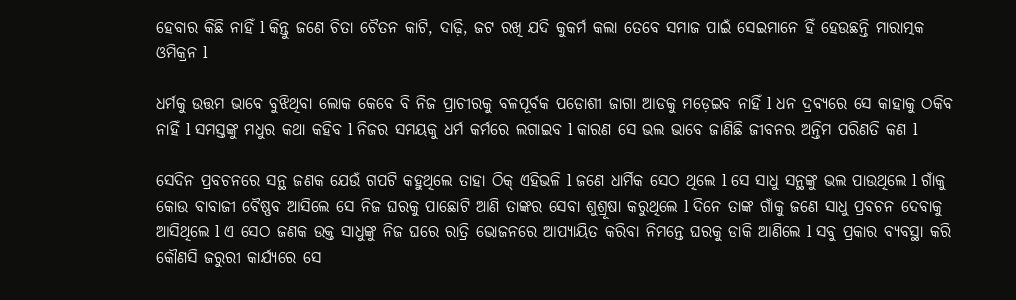ହେବାର କିଛି ନାହିଁ l କିନ୍ତୁ ଜଣେ ଚିତା ଚୈତନ କାଟି, ଦାଢ଼ି, ଜଟ ରଖି ଯଦି କୁକର୍ମ କଲା ତେବେ ସମାଜ ପାଇଁ ସେଇମାନେ ହିଁ ହେଉଛନ୍ତି ମାରାତ୍ମକ ଓମିକ୍ରନ l

ଧର୍ମକୁ ଉତ୍ତମ ଭାବେ ବୁଝିଥିବା ଲୋକ କେବେ ବି ନିଜ ପ୍ରାଚୀରକୁ ବଳପୂର୍ବକ ପଡୋଶୀ ଜାଗା ଆଡକୁ ମଡ଼େଇବ ନାହିଁ l ଧନ ଦ୍ରବ୍ୟରେ ସେ କାହାକୁ ଠକିବ ନାହିଁ l ସମସ୍ତଙ୍କୁ ମଧୁର କଥା କହିବ l ନିଜର ସମୟକୁ ଧର୍ମ କର୍ମରେ ଲଗାଇବ l କାରଣ ସେ ଭଲ ଭାବେ ଜାଣିଛି ଜୀବନର ଅନ୍ତିମ ପରିଣତି କଣ l

ସେଦିନ ପ୍ରବଚନରେ ସନ୍ଥ ଜଣକ ଯେଉଁ ଗପଟି କହୁଥିଲେ ତାହା ଠିକ୍‌ ଏହିଭଳି l ଜଣେ ଧାର୍ମିକ ସେଠ ଥିଲେ l ସେ ସାଧୁ ସନ୍ଥଙ୍କୁ ଭଲ ପାଉଥିଲେ l ଗାଁକୁ କୋଉ ବାବାଜୀ ବୈଷ୍ଣବ ଆସିଲେ ସେ ନିଜ ଘରକୁ ପାଛୋଟି ଆଣି ତାଙ୍କର ସେବା ଶୁଶ୍ରୂଷା କରୁଥିଲେ l ଦିନେ ତାଙ୍କ ଗାଁକୁ ଜଣେ ସାଧୁ ପ୍ରବଚନ ଦେବାକୁ ଆସିଥିଲେ l ଏ ସେଠ ଜଣକ ଉକ୍ତ ସାଧୁଙ୍କୁ ନିଜ ଘରେ ରାତ୍ରି ଭୋଜନରେ ଆପ୍ୟାୟିତ କରିବା ନିମନ୍ତେ ଘରକୁ ଡାକି ଆଣିଲେ l ସବୁ ପ୍ରକାର ବ୍ୟବସ୍ଥା କରି କୌଣସି ଜରୁରୀ କାର୍ଯ୍ୟରେ ସେ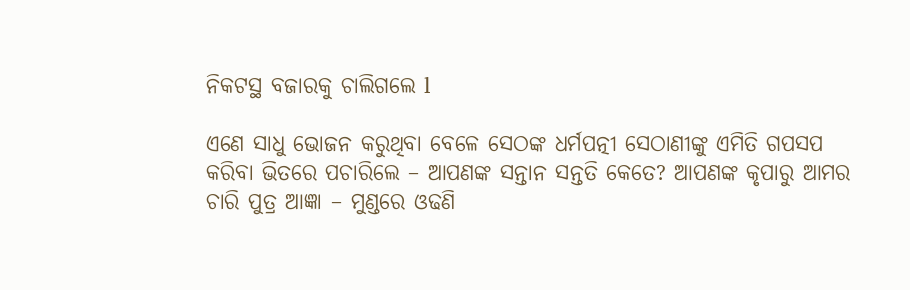ନିକଟସ୍ଥ ବଜାରକୁ ଚାଲିଗଲେ l

ଏଣେ ସାଧୁ ଭୋଜନ କରୁଥିବା ବେଳେ ସେଠଙ୍କ ଧର୍ମପତ୍ନୀ ସେଠାଣୀଙ୍କୁ ଏମିତି ଗପସପ କରିବା ଭିତରେ ପଚାରିଲେ – ଆପଣଙ୍କ ସନ୍ତାନ ସନ୍ତତି କେତେ? ଆପଣଙ୍କ କୃପାରୁ ଆମର ଚାରି ପୁତ୍ର ଆଜ୍ଞା – ମୁଣ୍ଡରେ ଓଢଣି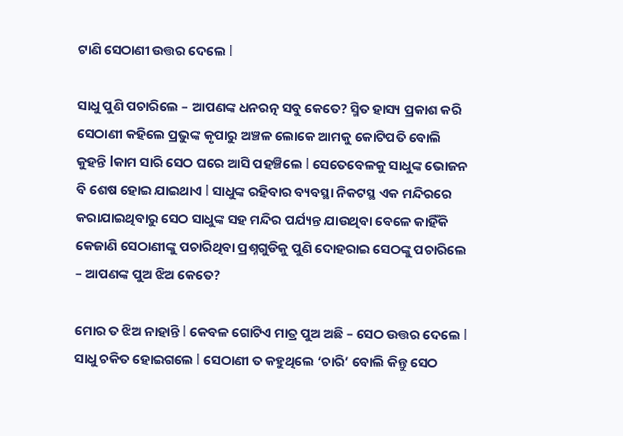ଟାଣି ସେଠାଣୀ ଉତ୍ତର ଦେଲେ l

ସାଧୁ ପୁଣି ପଚାରିଲେ – ଆପଣଙ୍କ ଧନରତ୍ନ ସବୁ କେତେ? ସ୍ମିତ ହାସ୍ୟ ପ୍ରକାଶ କରି ସେଠାଣୀ କହିଲେ ପ୍ରଭୁଙ୍କ କୃପାରୁ ଅଞ୍ଚଳ ଲୋକେ ଆମକୁ କୋଟିପତି ବୋଲି କୁହନ୍ତି lକାମ ସାରି ସେଠ ଘରେ ଆସି ପହଞ୍ଚିଲେ l ସେତେବେଳକୁ ସାଧୁଙ୍କ ଭୋଜନ ବି ଶେଷ ହୋଇ ଯାଇଥାଏ l ସାଧୁଙ୍କ ରହିବାର ବ୍ୟବସ୍ଥା ନିକଟସ୍ଥ ଏକ ମନ୍ଦିରରେ କରାଯାଇଥିବାରୁ ସେଠ ସାଧୁଙ୍କ ସହ ମନ୍ଦିର ପର୍ଯ୍ୟନ୍ତ ଯାଉଥିବା ବେଳେ କାହିଁକି କେଜାଣି ସେଠାଣୀଙ୍କୁ ପଚାରିଥିବା ପ୍ରଶ୍ନଗୁଡିକୁ ପୁଣି ଦୋହରାଇ ସେଠଙ୍କୁ ପଚାରିଲେ – ଆପଣଙ୍କ ପୁଅ ଝିଅ କେତେ?

ମୋର ତ ଝିଅ ନାହାନ୍ତି l କେବଳ ଗୋଟିଏ ମାତ୍ର ପୁଅ ଅଛି – ସେଠ ଉତ୍ତର ଦେଲେ l
ସାଧୁ ଚକିତ ହୋଇଗଲେ l ସେଠାଣୀ ତ କହୁଥିଲେ ‘ଚାରି’ ବୋଲି କିନ୍ତୁ ସେଠ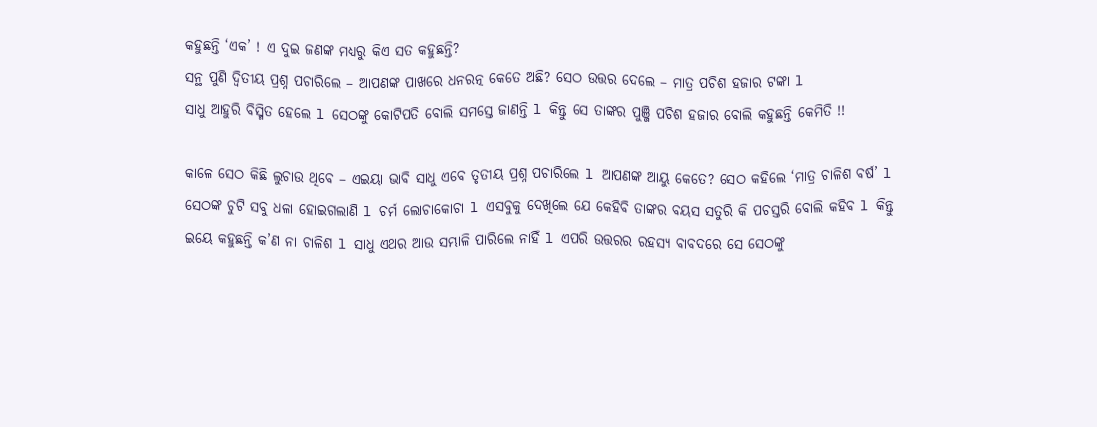କହୁଛନ୍ତି ‘ଏକ’ ! ଏ ଦୁଇ ଜଣଙ୍କ ମଧ୍ୟରୁ କିଏ ସତ କହୁଛନ୍ତି?
ସନ୍ଥ ପୁଣି ଦ୍ୱିତୀୟ ପ୍ରଶ୍ନ ପଚାରିଲେ – ଆପଣଙ୍କ ପାଖରେ ଧନରତ୍ନ କେତେ ଅଛି? ସେଠ ଉତ୍ତର ଦେଲେ – ମାତ୍ର ପଚିଶ ହଜାର ଟଙ୍କା l
ସାଧୁ ଆହୁରି ବିସ୍ମିତ ହେଲେ l ସେଠଙ୍କୁ କୋଟିପତି ବୋଲି ସମସ୍ତେ ଜାଣନ୍ତି l କିନ୍ତୁ ସେ ତାଙ୍କର ପୁଞ୍ଜି ପଚିଶ ହଜାର ବୋଲି କହୁଛନ୍ତି କେମିତି !!

କାଳେ ସେଠ କିଛି ଲୁଚାଉ ଥିବେ – ଏଇୟା ଭାବି ସାଧୁ ଏବେ ତୃତୀୟ ପ୍ରଶ୍ନ ପଚାରିଲେ l ଆପଣଙ୍କ ଆୟୁ କେତେ? ସେଠ କହିଲେ ‘ମାତ୍ର ଚାଳିଶ ବର୍ଷ’ l ସେଠଙ୍କ ଚୁଟି ସବୁ ଧଳା ହୋଇଗଲାଣି l ଚର୍ମ ଲୋଚାକୋଚା l ଏସବୁକୁ ଦେଖିଲେ ଯେ କେହିବି ତାଙ୍କର ବୟସ ସତୁରି କି ପଚସ୍ତରି ବୋଲି କହିବ l କିନ୍ତୁ ଇୟେ କହୁଛନ୍ତି କ’ଣ ନା ଚାଳିଶ l ସାଧୁ ଏଥର ଆଉ ସମ୍ଭାଳି ପାରିଲେ ନାହିଁ l ଏପରି ଉତ୍ତରର ରହସ୍ୟ ବାବଦରେ ସେ ସେଠଙ୍କୁ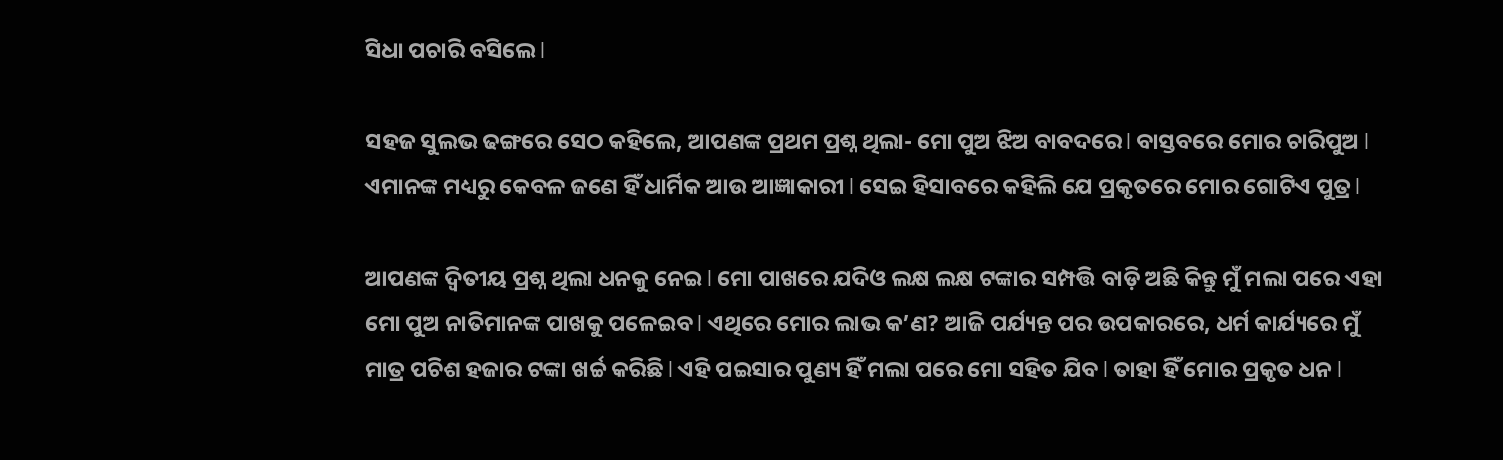ସିଧା ପଚାରି ବସିଲେ l

ସହଜ ସୁଲଭ ଢଙ୍ଗରେ ସେଠ କହିଲେ, ଆପଣଙ୍କ ପ୍ରଥମ ପ୍ରଶ୍ନ ଥିଲା- ମୋ ପୁଅ ଝିଅ ବାବଦରେ l ବାସ୍ତବରେ ମୋର ଚାରିପୁଅ l ଏମାନଙ୍କ ମଧ୍ୟରୁ କେବଳ ଜଣେ ହିଁ ଧାର୍ମିକ ଆଉ ଆଜ୍ଞାକାରୀ l ସେଇ ହିସାବରେ କହିଲି ଯେ ପ୍ରକୃତରେ ମୋର ଗୋଟିଏ ପୁତ୍ର l

ଆପଣଙ୍କ ଦ୍ୱିତୀୟ ପ୍ରଶ୍ନ ଥିଲା ଧନକୁ ନେଇ l ମୋ ପାଖରେ ଯଦିଓ ଲକ୍ଷ ଲକ୍ଷ ଟଙ୍କାର ସମ୍ପତ୍ତି ବାଡ଼ି ଅଛି କିନ୍ତୁ ମୁଁ ମଲା ପରେ ଏହା ମୋ ପୁଅ ନାତିମାନଙ୍କ ପାଖକୁ ପଳେଇବ l ଏଥିରେ ମୋର ଲାଭ କ’ଣ? ଆଜି ପର୍ଯ୍ୟନ୍ତ ପର ଉପକାରରେ, ଧର୍ମ କାର୍ଯ୍ୟରେ ମୁଁ ମାତ୍ର ପଚିଶ ହଜାର ଟଙ୍କା ଖର୍ଚ୍ଚ କରିଛି l ଏହି ପଇସାର ପୁଣ୍ୟ ହିଁ ମଲା ପରେ ମୋ ସହିତ ଯିବ l ତାହା ହିଁ ମୋର ପ୍ରକୃତ ଧନ l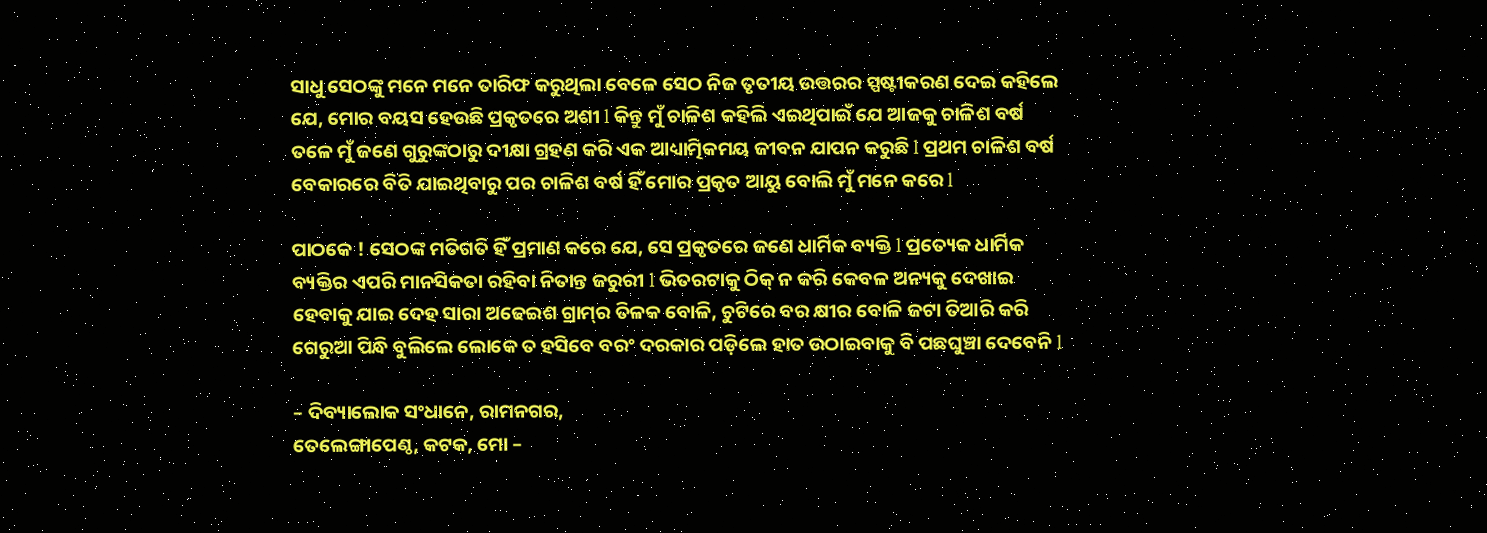ସାଧୁ ସେଠଙ୍କୁ ମନେ ମନେ ତାରିଫ କରୁଥିଲା ବେଳେ ସେଠ ନିଜ ତୃତୀୟ ଉତ୍ତରର ସ୍ପଷ୍ଟୀକରଣ ଦେଇ କହିଲେ ଯେ, ମୋର ବୟସ ହେଉଛି ପ୍ରକୃତରେ ଅଶୀ l କିନ୍ତୁ ମୁଁ ଚାଳିଶ କହିଲି ଏଇଥିପାଇଁ ଯେ ଆଜକୁ ଚାଳିଶ ବର୍ଷ ତଳେ ମୁଁ ଜଣେ ଗୁରୁଙ୍କଠାରୁ ଦୀକ୍ଷା ଗ୍ରହଣ କରି ଏକ ଆଧ୍ୟାତ୍ମିକମୟ ଜୀବନ ଯାପନ କରୁଛି l ପ୍ରଥମ ଚାଳିଶ ବର୍ଷ ବେକାରରେ ବିତି ଯାଇଥିବାରୁ ପର ଚାଳିଶ ବର୍ଷ ହିଁ ମୋର ପ୍ରକୃତ ଆୟୁ ବୋଲି ମୁଁ ମନେ କରେ l

ପାଠକେ ! ସେଠଙ୍କ ମତିଗତି ହିଁ ପ୍ରମାଣ କରେ ଯେ, ସେ ପ୍ରକୃତରେ ଜଣେ ଧାର୍ମିକ ବ୍ୟକ୍ତି l ପ୍ରତ୍ୟେକ ଧାର୍ମିକ ବ୍ୟକ୍ତିର ଏପରି ମାନସିକତା ରହିବା ନିତାନ୍ତ ଜରୁରୀ l ଭିତରଟାକୁ ଠିକ୍‌ ନ କରି କେବଳ ଅନ୍ୟକୁ ଦେଖାଇ ହେବାକୁ ଯାଇ ଦେହ ସାରା ଅଢେଇଶ ଗ୍ରାମ୍‌ର ତିଳକ ବୋଳି, ଚୁଟିରେ ବର କ୍ଷୀର ବୋଳି ଜଟା ତିଆରି କରି ଗେରୁଆ ପିନ୍ଧି ବୁଲିଲେ ଲୋକେ ତ ହସିବେ ବରଂ ଦରକାର ପଡ଼ିଲେ ହାତ ଉଠାଇବାକୁ ବି ପଛଘୁଞ୍ଚା ଦେବେନି l

– ଦିବ୍ୟାଲୋକ ସଂଧାନେ, ରାମନଗର,
ତେଲେଙ୍ଗାପେଣ୍ଠ, କଟକ, ମୋ –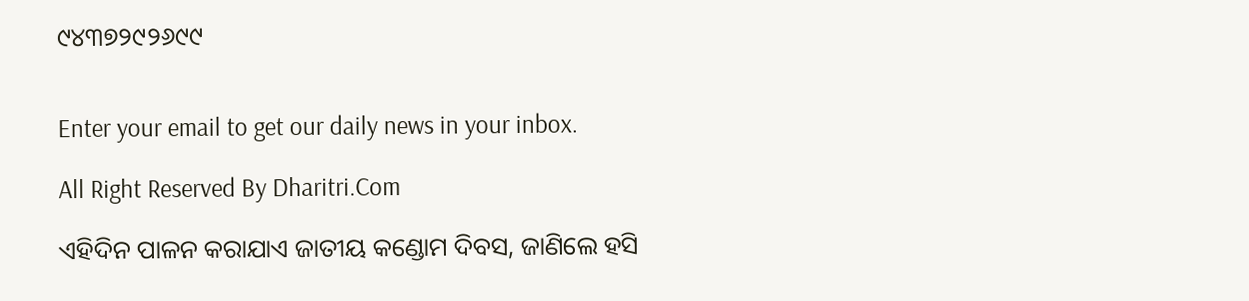୯୪୩୭୨୯୨୬୯୯


Enter your email to get our daily news in your inbox.

All Right Reserved By Dharitri.Com

ଏହିଦିନ ପାଳନ କରାଯାଏ ଜାତୀୟ କଣ୍ଡୋମ ଦିବସ, ଜାଣିଲେ ହସି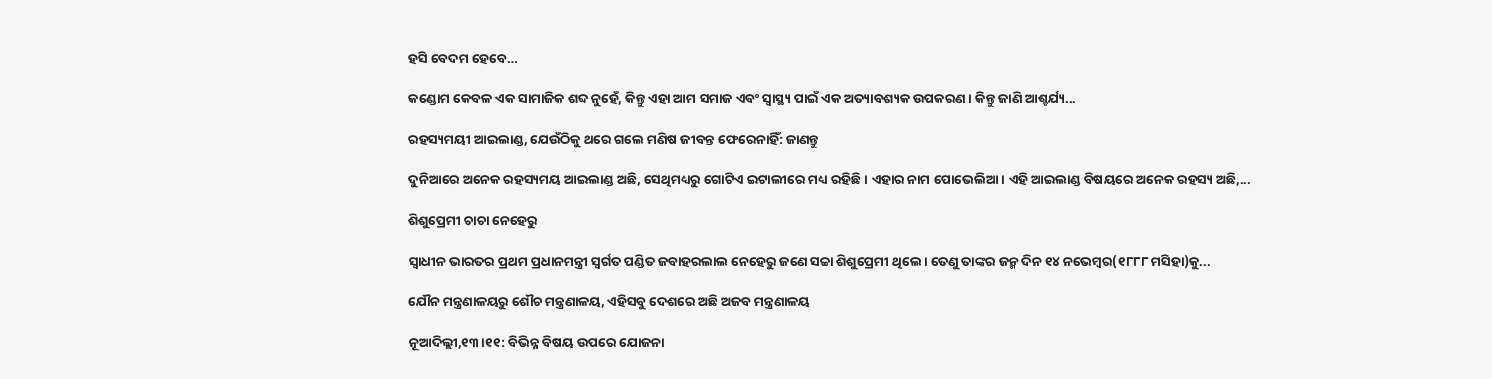ହସି ବେଦମ ହେବେ…

କଣ୍ଡୋମ କେବଳ ଏକ ସାମାଜିକ ଶବ୍ଦ ନୁହେଁ, କିନ୍ତୁ ଏହା ଆମ ସମାଜ ଏବଂ ସ୍ବାସ୍ଥ୍ୟ ପାଇଁ ଏକ ଅତ୍ୟାବଶ୍ୟକ ଉପକରଣ। କିନ୍ତୁ ଜାଣି ଆଶ୍ଚର୍ଯ୍ୟ...

ରହସ୍ୟମୟୀ ଆଇଲାଣ୍ଡ, ଯେଉଁଠିକୁ ଥରେ ଗଲେ ମଣିଷ ଜୀବନ୍ତ ଫେରେନାହିଁ: ଜାଣନ୍ତୁ

ଦୁନିଆରେ ଅନେକ ରହସ୍ୟମୟ ଆଇଲାଣ୍ଡ ଅଛି, ସେଥିମଧ୍ୟରୁ ଗୋଟିଏ ଇଟାଲୀରେ ମଧ୍ୟ ରହିଛି। ଏହାର ନାମ ପୋଭେଲିଆ। ଏହି ଆଇଲାଣ୍ଡ ବିଷୟରେ ଅନେକ ରହସ୍ୟ ଅଛି,...

ଶିଶୁପ୍ରେମୀ ଚାଚା ନେହେରୁ

ସ୍ବାଧୀନ ଭାରତର ପ୍ରଥମ ପ୍ରଧାନମନ୍ତ୍ରୀ ସ୍ବର୍ଗତ ପଣ୍ଡିତ ଜବାହରଲାଲ ନେହେରୁ ଜଣେ ସଚ୍ଚା ଶିଶୁପ୍ରେମୀ ଥିଲେ। ତେଣୁ ତାଙ୍କର ଜନ୍ମ ଦିନ ୧୪ ନଭେମ୍ବର(୧୮୮୮ ମସିହା)କୁ...

ଯୌନ ମନ୍ତ୍ରଣାଳୟରୁ ଶୌଚ ମନ୍ତ୍ରଣାଳୟ, ଏହିସବୁ ଦେଶରେ ଅଛି ଅଜବ ମନ୍ତ୍ରଣାଳୟ

ନୂଆଦିଲ୍ଲୀ,୧୩।୧୧: ବିଭିନ୍ନ ବିଷୟ ଉପରେ ଯୋଜନା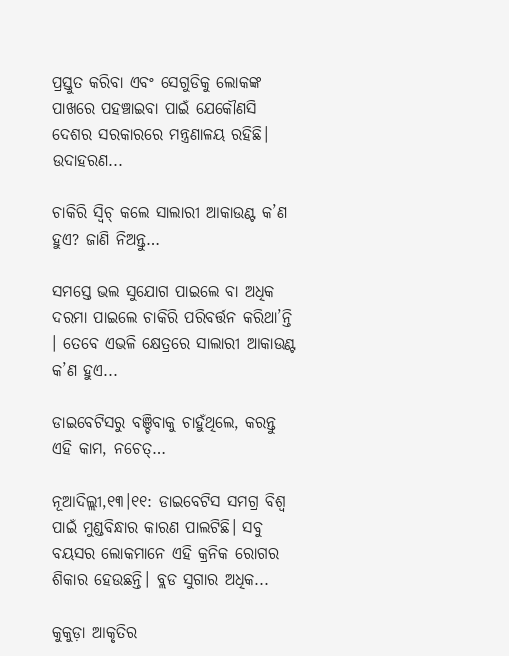ପ୍ରସ୍ତୁତ କରିବା ଏବଂ ସେଗୁଡିକୁ ଲୋକଙ୍କ ପାଖରେ ପହଞ୍ଚାଇବା ପାଇଁ ଯେକୌଣସି ଦେଶର ସରକାରରେ ମନ୍ତ୍ରଣାଳୟ ରହିଛି। ଉଦାହରଣ...

ଚାକିରି ସ୍ବିଚ୍‌ କଲେ ସାଲାରୀ ଆକାଉଣ୍ଟ କ’ଣ ହୁଏ? ଜାଣି ନିଅନ୍ତୁ…

ସମସ୍ତେ ଭଲ ସୁଯୋଗ ପାଇଲେ ବା ଅଧିକ ଦରମା ପାଇଲେ ଚାକିରି ପରିବର୍ତ୍ତନ କରିଥା’ନ୍ତି । ତେବେ ଏଭଳି କ୍ଷେତ୍ରରେ ସାଲାରୀ ଆକାଉଣ୍ଟ କ’ଣ ହୁଏ...

ଡାଇବେଟିସରୁ ବଞ୍ଚିବାକୁ ଚାହୁଁଥିଲେ, କରନ୍ତୁ ଏହି କାମ, ନଚେତ୍‌…

ନୂଆଦିଲ୍ଲୀ,୧୩।୧୧: ଡାଇବେଟିସ ସମଗ୍ର ବିଶ୍ୱ ପାଇଁ ମୁଣ୍ଡବିନ୍ଧାର କାରଣ ପାଲଟିଛି। ସବୁ ବୟସର ଲୋକମାନେ ଏହି କ୍ରନିକ ରୋଗର ଶିକାର ହେଉଛନ୍ତି। ବ୍ଲଡ ସୁଗାର ଅଧିକ...

କୁକୁଡ଼ା ଆକୃତିର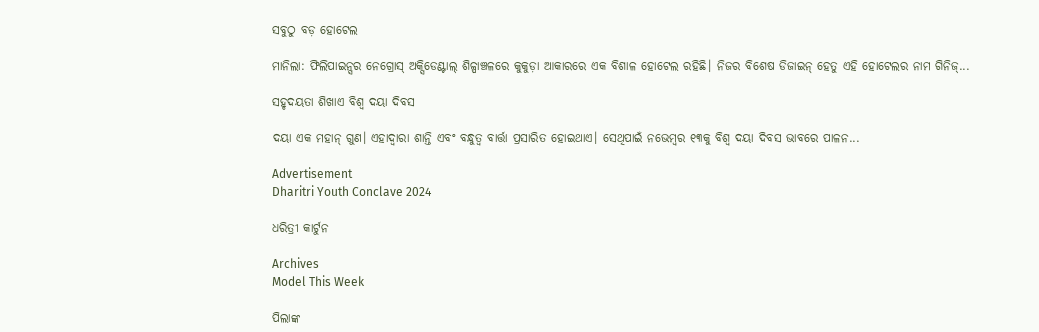ସବୁଠୁ ବଡ଼ ହୋଟେଲ

ମାନିଲା: ଫିଲିପାଇନ୍ସର ନେଗ୍ରୋସ୍‌ ଅକ୍ସିଡେଣ୍ଟାଲ୍‌ ଶିଳ୍ପାଞ୍ଚଳରେ କୁକୁଡ଼ା ଆକାରରେ ଏକ ବିଶାଳ ହୋଟେଲ ରହିଛି। ନିଜର ବିଶେଷ ଡିଜାଇନ୍‌ ହେତୁ ଏହି ହୋଟେଲର ନାମ ଗିନିଜ୍‌...

ସହୃଦୟତା ଶିଖାଏ ବିଶ୍ୱ ଦୟା ଦିବସ

ଦୟା ଏକ ମହାନ୍‌ ଗୁଣ। ଏହାଦ୍ୱାରା ଶାନ୍ତି ଏବଂ ବନ୍ଧୁତ୍ୱ ବାର୍ତ୍ତା ପ୍ରସାରିତ ହୋଇଥାଏ। ସେଥିପାଇଁ ନଭେମ୍ବର ୧୩କୁ ବିଶ୍ୱ ଦୟା ଦିବସ ଭାବରେ ପାଳନ...

Advertisement
Dharitri Youth Conclave 2024

ଧରିତ୍ରୀ କାର୍ଟୁନ

Archives
Model This Week

ପିଲାଙ୍କ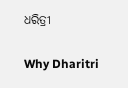ଧରିତ୍ରୀ

Why Dharitri